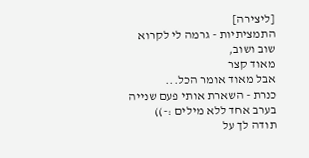[ליצירה]
התמציתיות - גרמה לי לקרוא שוב ושוב,
מאוד קצר
אבל מאוד אומר הכל...
כנרת - השארת אותי פעם שנייה בערב אחד ללא מילים :-))
תודה לך על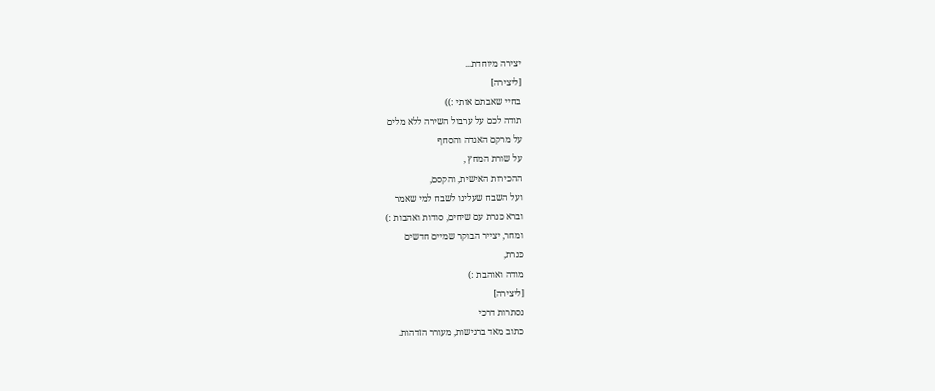יצירה מיוחדת...
[ליצירה]
בחיי שאבתם אותי :))
תודה לכם על ערבול השירה ללא מלים
על מרקם האגדה והסחף
על שורת המחץ ,
ההכירות האישית, והקסם,
ועל השבח שעלינו לשבח למי שאמר
וברא כּנרת עם שיחים, סודות ואהבות :)
ומחר, יצייר הבוקר שמיים חדשים
כּנרת,
מודה ואוהבת :)
[ליצירה]
נסתרות דרכי
כתוב מאד ברגישות, מעורר הזדהות.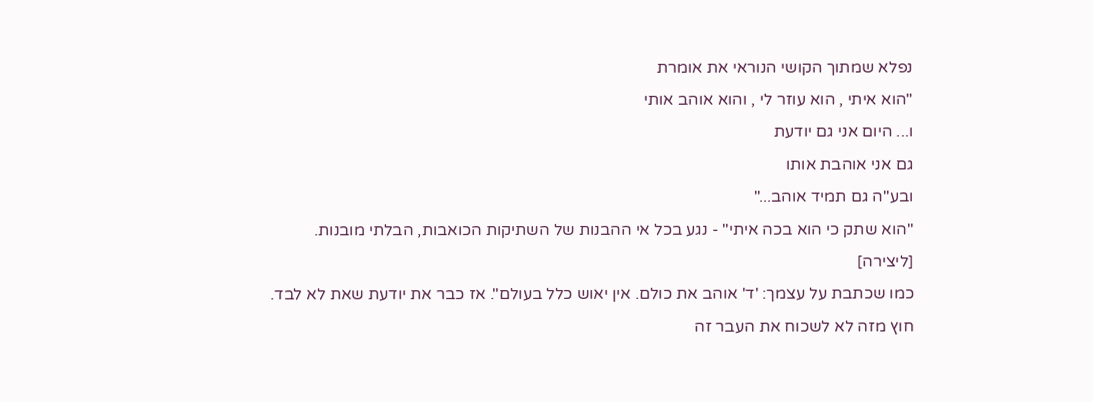נפלא שמתוך הקושי הנוראי את אומרת
"הוא איתי , הוא עוזר לי , והוא אוהב אותי
ו... היום אני גם יודעת
גם אני אוהבת אותו
ובע"ה גם תמיד אוהב..."
"הוא שתק כי הוא בכה איתי" - נגע בכל אי ההבנות של השתיקות הכואבות, הבלתי מובנות.
[ליצירה]
כמו שכתבת על עצמך: 'ד' אוהב את כולם. אין יאוש כלל בעולם". אז כבר את יודעת שאת לא לבד.
חוץ מזה לא לשכוח את העבר זה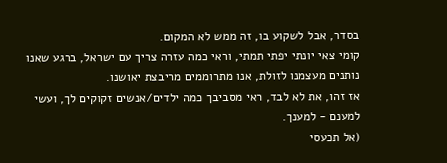בסדר, אבל לשקוע בו, זה ממש לא המקום.
קומי צאי יונתי יפתי תמתי, וראי כמה עזרה צריך עם ישראל, ברגע שאנו נותנים מעצמנו לזולת, אנו מתרוממים מריבצת יאושנו.
אז זהו, את לא לבד, ראי מסביבך כמה ילדים/אנשים זקוקים לך, ועשי למענם - למענך.
(אל תכעסי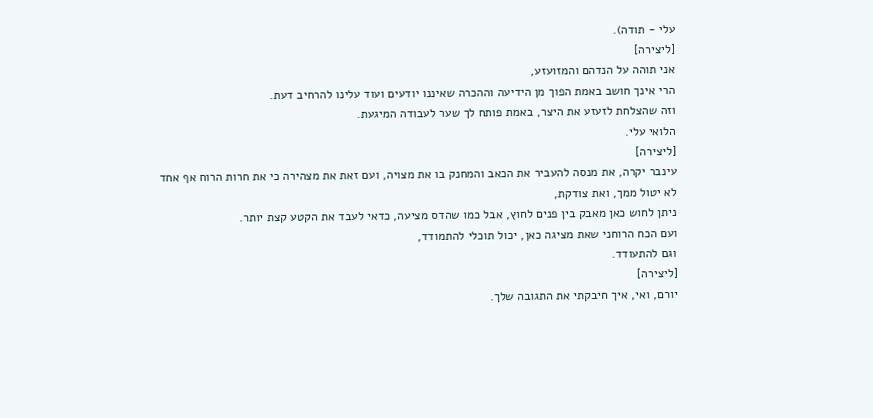עלי - תודה).
[ליצירה]
אני תוהה על הנדהם והמזועזע,
הרי אינך חושב באמת הפוך מן הידיעה וההכרה שאיננו יודעים ועוד עלינו להרחיב דעת.
וזה שהצלחת לזעזע את היצר, באמת פותח לך שער לעבודה המיגעת.
הלואי עלי.
[ליצירה]
עינבר יקרה, את מנסה להעביר את הכאב והמחנק בו את מצויה, ועם זאת את מצהירה כי את חרות הרוח אף אחד לא יטול ממך, ואת צודקת,
ניתן לחוש כאן מאבק בין פנים לחוץ, אבל כמו שהדס מציעה, כדאי לעבד את הקטע קצת יותר.
ועם הכח הרוחני שאת מציגה כאן, יכול תוכלי להתמודד,
וגם להתעודד.
[ליצירה]
יורם, ואי, איך חיבקתי את התגובה שלך.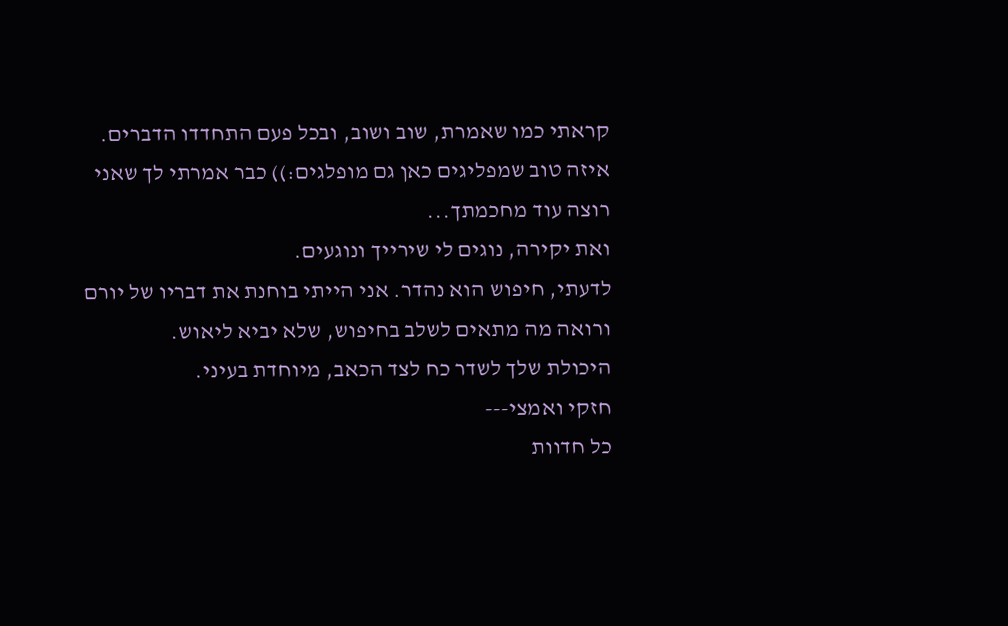קראתי כמו שאמרת, שוב ושוב, ובכל פעם התחדדו הדברים.
איזה טוב שמפליגים כאן גם מופלגים:)) כבר אמרתי לך שאני רוצה עוד מחכמתך...
ואת יקירה, נוגים לי שירייך ונוגעים.
לדעתי, חיפוש הוא נהדר. אני הייתי בוחנת את דבריו של יורם ורואה מה מתאים לשלב בחיפוש, שלא יביא ליאוש.
היכולת שלך לשדר כח לצד הכאב, מיוחדת בעיני.
חזקי ואמצי---
כל חדוות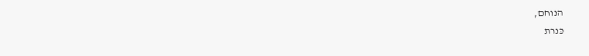הנוחם,
כּנרת